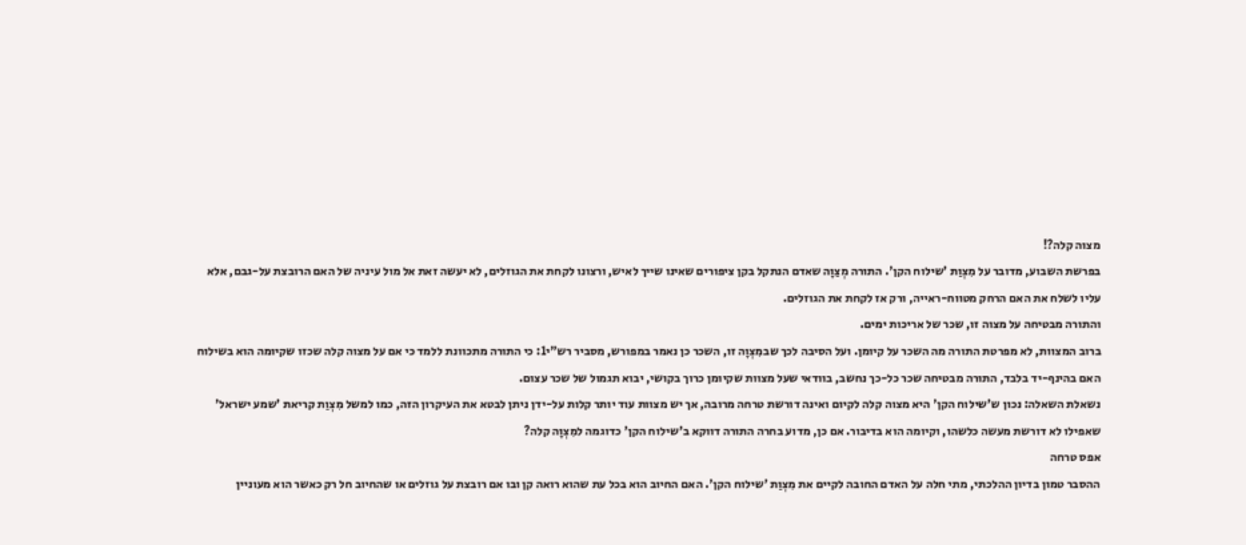מצוה קלה?!
בפרשת השבוע, מדובר על מִצְוַת 'שילוח הקן'. התורה מְצַוָה שאדם הנתקל בקן ציפורים שאינו שייך לאיש, ורצונו לקחת את הגוזלים, לא יעשה זאת אל מול עיניה של האם הרובצת על-גבם, אלא עליו לשלח את האם הרחק מטווח-ראייה, ורק אז לקחת את הגוזלים.
והתורה מבטיחה על מצוה זו, שכר של אריכות ימים.
ברוב המצוות, לא מפרטת התורה מה השכר על קיומן. ועל הסיבה לכך שבמִצְוָה זו, השכר כן נאמר במפורש, מסביר רש"י1: כי התורה מתכוונת ללמד כי אם על מצוה קלה שכזו שקיומה הוא בשילוח האם בהינף-יד בלבד, התורה מבטיחה שכר כל-כך נחשב, בוודאי שעל מצוות שקיומן כרוך בקושי, יבוא תגמול של שכר עצום.
נשאלת השאלה: נכון ש'שילוח הקן' היא מצוה קלה לקיום ואינה דורשת טרחה מרובה, אך יש מצוות עוד יותר קלות על-ידן ניתן לבטא את העיקרון הזה, כמו למשל מִצְוַת קריאת 'שמע ישראל' שאפילו לא דורשת מעשה כלשהו, וקיומה הוא בדיבור. אם כן, מדוע בחרה התורה דווקא ב'שילוח הקן' כדוגמה למִצְוָה קלה?
אפס טרחה
ההסבר טמון בדיון ההלכתי, מתי חלה על האדם החובה לקיים את מִצְוַת 'שילוח הקן'. האם החיוב הוא בכל עת שהוא רואה קן ובו אם רובצת על גוזלים או שהחיוב חל רק כאשר הוא מעוניין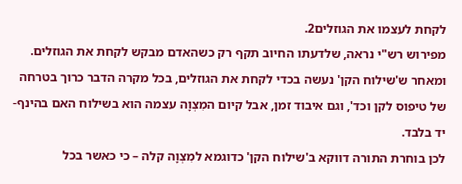לקחת לעצמו את הגוזלים2.
מפירוש רש"י נראה, שלדעתו החיוב תקף רק כשהאדם מבקש לקחת את הגוזלים. ומאחר ש'שילוח הקן' נעשה בכדי לקחת את הגוזלים, בכל מקרה הדבר כרוך בטרחה של טיפוס לקן וכד', וגם איבוד זמן, אבל קיום המִצְוָה עצמה הוא בשילוח האם בהינף-יד בלבד.
לכן בוחרת התורה דווקא ב'שילוח הקן' כדוגמא למִצְוָה קלה – כי כאשר בכל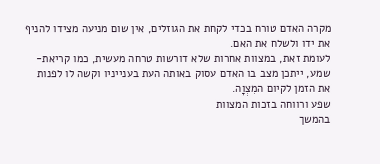מקרה האדם טורח בכדי לקחת את הגוזלים, אין שום מניעה מצידו להניף את ידו ולשלח את האם.
לעומת זאת, במצוות אחרות שלא דורשות טרחה מעשית, כמו קריאת-שמע, ייתכן מצב בו האדם עסוק באותה העת בענייניו וקשה לו לפנות את הזמן לקיום המִצְוָה.
שפע ורווחה בזכות המצוות
בהמשך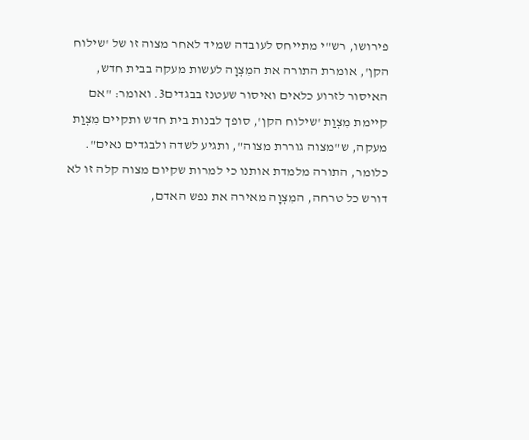פירושו, רש"י מתייחס לעובדה שמיד לאחר מצוה זו של 'שילוח הקן', אומרת התורה את המִצְוָה לעשות מעקה בבית חדש, האיסור לזרוע כלאים ואיסור שעטנז בבגדים3. ואומר: "אם קיימת מִצְוַת 'שילוח הקן', סופך לבנות בית חדש ותקיים מִצְוַת מעקה, ש"מצוה גוררת מצוה", ותגיע לשדה ולבגדים נאים".
כלומר, התורה מלמדת אותנו כי למרות שקיום מצוה קלה זו לא דורש כל טרחה, המִצְוָה מאירה את נפש האדם,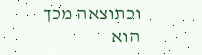וכתוצאה מכך הוא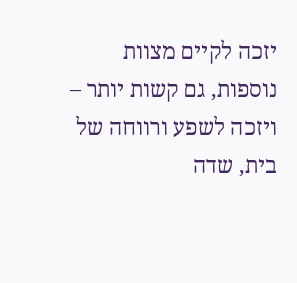יזכה לקיים מצוות נוספות, גם קשות יותר – ויזכה לשפע ורווחה של בית, שדה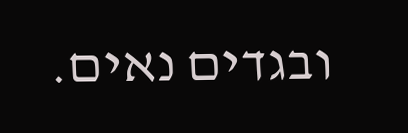ובגדים נאים.